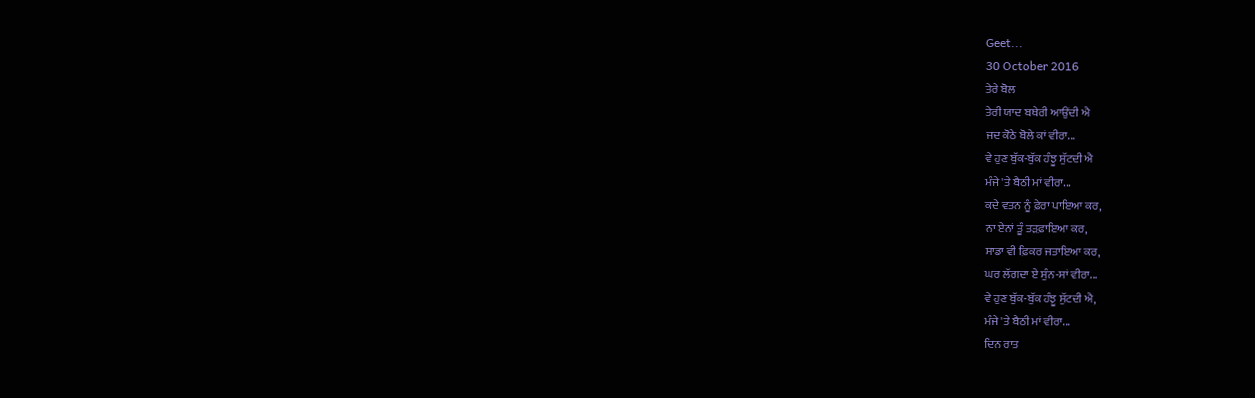Geet...
30 October 2016
ਤੇਰੇ ਬੋਲ
ਤੇਰੀ ਯਾਦ ਬਥੇਰੀ ਆਉਂਦੀ ਐ
ਜਦ ਕੋਠੇ ਬੋਲੇ ਕਾਂ ਵੀਰਾ...
ਵੇ ਹੁਣ ਬੁੱਕ-ਬੁੱਕ ਹੰਝੂ ਸੁੱਟਦੀ ਐ
ਮੰਜੇ 'ਤੇ ਬੈਠੀ ਮਾਂ ਵੀਰਾ...
ਕਦੇ ਵਤਨ ਨੂੰ ਫ਼ੇਰਾ ਪਾਇਆ ਕਰ,
ਨਾ ਏਨਾਂ ਤੂੰ ਤੜਫ਼ਾਇਆ ਕਰ,
ਸਾਡਾ ਵੀ ਫ਼ਿਕਰ ਜਤਾਇਆ ਕਰ,
ਘਰ ਲੱਗਦਾ ਏ ਸੁੰਨ-ਸਾਂ ਵੀਰਾ...
ਵੇ ਹੁਣ ਬੁੱਕ-ਬੁੱਕ ਹੰਝੂ ਸੁੱਟਦੀ ਐ,
ਮੰਜੇ 'ਤੇ ਬੈਠੀ ਮਾਂ ਵੀਰਾ...
ਦਿਨ ਰਾਤ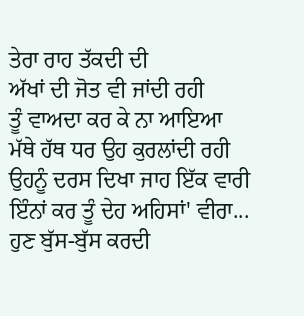ਤੇਰਾ ਰਾਹ ਤੱਕਦੀ ਦੀ
ਅੱਖਾਂ ਦੀ ਜੋਤ ਵੀ ਜਾਂਦੀ ਰਹੀ
ਤੂੰ ਵਾਅਦਾ ਕਰ ਕੇ ਨਾ ਆਇਆ
ਮੱਥੇ ਹੱਥ ਧਰ ਉਹ ਕੁਰਲਾਂਦੀ ਰਹੀ
ਉਹਨੂੰ ਦਰਸ ਦਿਖਾ ਜਾਹ ਇੱਕ ਵਾਰੀ
ਇੰਨਾਂ ਕਰ ਤੂੰ ਦੇਹ ਅਹਿਸਾਂ' ਵੀਰਾ...
ਹੁਣ ਬੁੱਸ-ਬੁੱਸ ਕਰਦੀ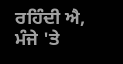ਰਹਿੰਦੀ ਐ,
ਮੰਜੇ 'ਤੇ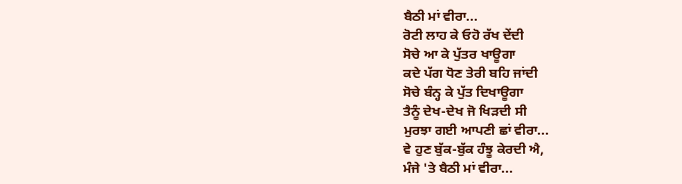ਬੈਠੀ ਮਾਂ ਵੀਰਾ...
ਰੋਟੀ ਲਾਹ ਕੇ ਓਹੋ ਰੱਖ ਦੇਂਦੀ
ਸੋਚੇ ਆ ਕੇ ਪੁੱਤਰ ਖਾਊਗਾ
ਕਦੇ ਪੱਗ ਧੋਣ ਤੇਰੀ ਬਹਿ ਜਾਂਦੀ
ਸੋਚੇ ਬੰਨ੍ਹ ਕੇ ਪੁੱਤ ਦਿਖਾਊਗਾ
ਤੈਨੂੰ ਦੇਖ-ਦੇਖ ਜੋ ਖਿੜਦੀ ਸੀ
ਮੁਰਝਾ ਗਈ ਆਪਣੀ ਛਾਂ ਵੀਰਾ...
ਵੇ ਹੁਣ ਬੁੱਕ-ਬੁੱਕ ਹੰਝੂ ਕੇਰਦੀ ਐ,
ਮੰਜੇ 'ਤੇ ਬੈਠੀ ਮਾਂ ਵੀਰਾ...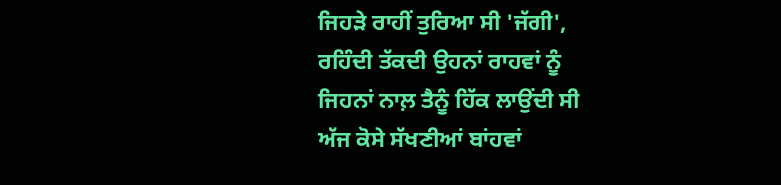ਜਿਹੜੇ ਰਾਹੀਂ ਤੁਰਿਆ ਸੀ 'ਜੱਗੀ',
ਰਹਿੰਦੀ ਤੱਕਦੀ ਉਹਨਾਂ ਰਾਹਵਾਂ ਨੂੰ
ਜਿਹਨਾਂ ਨਾਲ਼ ਤੈਨੂੰ ਹਿੱਕ ਲਾਉਂਦੀ ਸੀ
ਅੱਜ ਕੋਸੇ ਸੱਖਣੀਆਂ ਬਾਂਹਵਾਂ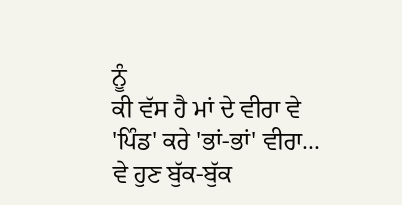ਨੂੰ
ਕੀ ਵੱਸ ਹੈ ਮਾਂ ਦੇ ਵੀਰਾ ਵੇ
'ਪਿੰਡ' ਕਰੇ 'ਭਾਂ-ਭਾਂ' ਵੀਰਾ...
ਵੇ ਹੁਣ ਬੁੱਕ-ਬੁੱਕ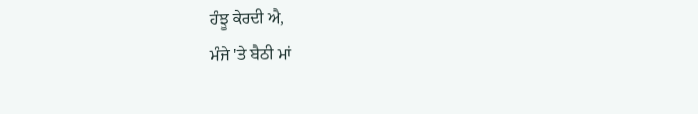ਹੰਝੂ ਕੇਰਦੀ ਐ,
ਮੰਜੇ 'ਤੇ ਬੈਠੀ ਮਾਂ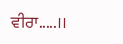ਵੀਰਾ.....।।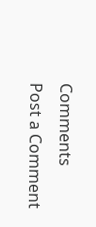Comments
Post a Comment